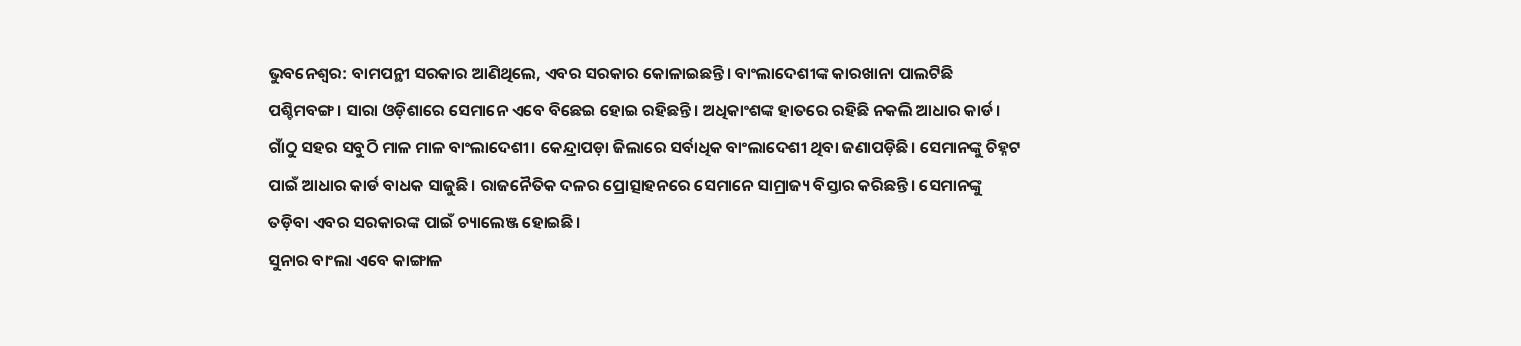ଭୁବନେଶ୍ବର: ବାମପନ୍ଥୀ ସରକାର ଆଣିଥିଲେ, ଏବର ସରକାର କୋଳାଇଛନ୍ତି। ବାଂଲାଦେଶୀଙ୍କ କାରଖାନା ପାଲଟିଛି ପଶ୍ଚିମବଙ୍ଗ। ସାରା ଓଡ଼ିଶାରେ ସେମାନେ ଏବେ ବିଛେଇ ହୋଇ ରହିଛନ୍ତି। ଅଧିକାଂଶଙ୍କ ହାତରେ ରହିଛି ନକଲି ଆଧାର କାର୍ଡ। ଗାଁଠୁ ସହର ସବୁଠି ମାଳ ମାଳ ବାଂଲାଦେଶୀ। କେନ୍ଦ୍ରାପଡ଼ା ଜିଲାରେ ସର୍ବାଧିକ ବାଂଲାଦେଶୀ ଥିବା ଜଣାପଡ଼ିଛି। ସେମାନଙ୍କୁ ଚିହ୍ନଟ ପାଇଁ ଆଧାର କାର୍ଡ ବାଧକ ସାଜୁଛି। ରାଜନୈତିକ ଦଳର ପ୍ରୋତ୍ସାହନରେ ସେମାନେ ସାମ୍ରାଜ୍ୟ ବିସ୍ତାର କରିଛନ୍ତି। ସେମାନଙ୍କୁ ତଡ଼ିବା ଏବର ସରକାରଙ୍କ ପାଇଁ ଚ୍ୟାଲେଞ୍ଜ ହୋଇଛି।
ସୁନାର ବାଂଲା ଏବେ କାଙ୍ଗାଳ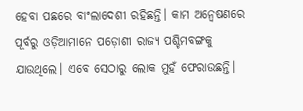ହେବା ପଛରେ ବାଂଲାଦେଶୀ ରହିଛନ୍ତି। କାମ ଅନ୍ବେଷଣରେ ପୂର୍ବରୁ ଓଡ଼ିଆମାନେ ପଡ଼ୋଶୀ ରାଜ୍ୟ ପଶ୍ଚିମବଙ୍ଗକୁ ଯାଉଥିଲେ। ଏବେ ସେଠାରୁ ଲୋକ ମୁହଁ ଫେରାଉଛନ୍ତି।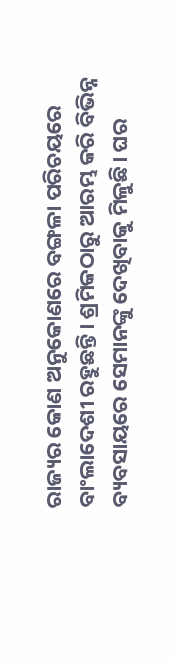ରାଜ୍ୟର କୋଣ ଅନୁକୋଣରେ ବଙ୍ଗଳା ପରିଚୟରେ ବାଂଲାଦେଶୀ ରହୁଛନ୍ତି। ଶ୍ରମିକଠାରୁ ଆରମ୍ଭ କରି ବିଭିନ୍ନ ବ୍ୟବସାୟରେ ସେମାନଙ୍କୁ ଦେଖିବାକୁ ମିଳୁଛି। ଘର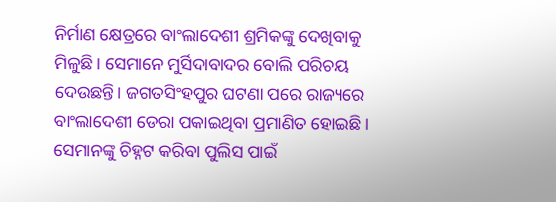ନିର୍ମାଣ କ୍ଷେତ୍ରରେ ବାଂଲାଦେଶୀ ଶ୍ରମିକଙ୍କୁ ଦେଖିବାକୁ ମିଳୁଛି। ସେମାନେ ମୁର୍ସିଦାବାଦର ବୋଲି ପରିଚୟ ଦେଉଛନ୍ତି। ଜଗତସିଂହପୁର ଘଟଣା ପରେ ରାଜ୍ୟରେ ବାଂଲାଦେଶୀ ଡେରା ପକାଇଥିବା ପ୍ରମାଣିତ ହୋଇଛି। ସେମାନଙ୍କୁ ଚିହ୍ନଟ କରିବା ପୁଲିସ ପାଇଁ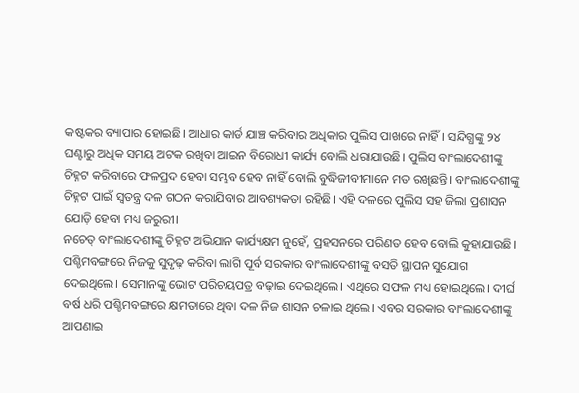କଷ୍ଟକର ବ୍ୟାପାର ହୋଇଛି। ଆଧାର କାର୍ଡ ଯାଞ୍ଚ କରିବାର ଅଧିକାର ପୁଲିସ ପାଖରେ ନାହିଁ। ସନ୍ଦିଗ୍ଧଙ୍କୁ ୨୪ ଘଣ୍ଟାରୁ ଅଧିକ ସମୟ ଅଟକ ରଖିବା ଆଇନ ବିରୋଧୀ କାର୍ଯ୍ୟ ବୋଲି ଧରାଯାଉଛି। ପୁଲିସ ବାଂଲାଦେଶୀଙ୍କୁ ଚିହ୍ନଟ କରିବାରେ ଫଳପ୍ରଦ ହେବା ସମ୍ଭବ ହେବ ନାହିଁ ବୋଲି ବୁଦ୍ଧିଜୀବୀମାନେ ମତ ରଖିଛନ୍ତି। ବାଂଲାଦେଶୀଙ୍କୁ ଚିହ୍ନଟ ପାଇଁ ସ୍ବତନ୍ତ୍ର ଦଳ ଗଠନ କରାଯିବାର ଆବଶ୍ୟକତା ରହିଛି। ଏହି ଦଳରେ ପୁଲିସ ସହ ଜିଲା ପ୍ରଶାସନ ଯୋଡ଼ି ହେବା ମଧ୍ୟ ଜରୁରୀ।
ନଚେତ୍ ବାଂଲାଦେଶୀଙ୍କୁ ଚିହ୍ନଟ ଅଭିଯାନ କାର୍ଯ୍ୟକ୍ଷମ ନୁହେଁ, ପ୍ରହସନରେ ପରିଣତ ହେବ ବୋଲି କୁହାଯାଉଛି।
ପଶ୍ଚିମବଙ୍ଗରେ ନିଜକୁ ସୁଦୃଢ଼ କରିବା ଲାଗି ପୂର୍ବ ସରକାର ବାଂଲାଦେଶୀଙ୍କୁ ବସତି ସ୍ଥାପନ ସୁଯୋଗ ଦେଇଥିଲେ। ସେମାନଙ୍କୁ ଭୋଟ ପରିଚୟପତ୍ର ବଢ଼ାଇ ଦେଇଥିଲେ। ଏଥିରେ ସଫଳ ମଧ୍ୟ ହୋଇଥିଲେ। ଦୀର୍ଘ ବର୍ଷ ଧରି ପଶ୍ଚିମବଙ୍ଗରେ କ୍ଷମତାରେ ଥିବା ଦଳ ନିଜ ଶାସନ ଚଳାଇ ଥିଲେ। ଏବର ସରକାର ବାଂଲାଦେଶୀଙ୍କୁ ଆପଣାଇ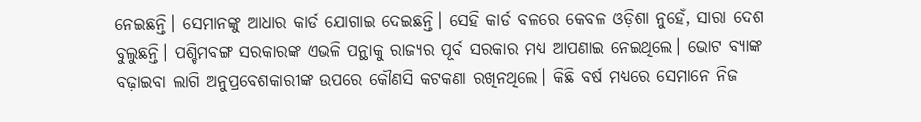ନେଇଛନ୍ତି। ସେମାନଙ୍କୁ ଆଧାର କାର୍ଡ ଯୋଗାଇ ଦେଇଛନ୍ତି। ସେହି କାର୍ଡ ବଳରେ କେବଳ ଓଡ଼ିଶା ନୁହେଁ, ସାରା ଦେଶ ବୁଲୁଛନ୍ତି। ପଶ୍ଚିମବଙ୍ଗ ସରକାରଙ୍କ ଏଭଳି ପନ୍ଥାକୁ ରାଜ୍ୟର ପୂର୍ବ ସରକାର ମଧ୍ୟ ଆପଣାଇ ନେଇଥିଲେ। ଭୋଟ ବ୍ୟାଙ୍କ ବଢ଼ାଇବା ଲାଗି ଅନୁପ୍ରବେଶକାରୀଙ୍କ ଉପରେ କୌଣସି କଟକଣା ରଖିନଥିଲେ। କିଛି ବର୍ଷ ମଧ୍ୟରେ ସେମାନେ ନିଜ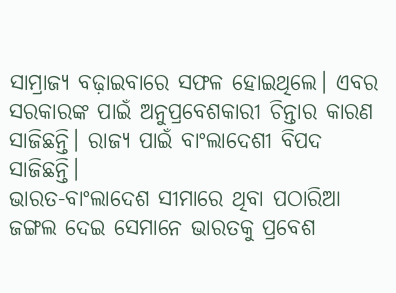ସାମ୍ରାଜ୍ୟ ବଢ଼ାଇବାରେ ସଫଳ ହୋଇଥିଲେ। ଏବର ସରକାରଙ୍କ ପାଇଁ ଅନୁପ୍ରବେଶକାରୀ ଚିନ୍ତାର କାରଣ ସାଜିଛନ୍ତି। ରାଜ୍ୟ ପାଇଁ ବାଂଲାଦେଶୀ ବିପଦ ସାଜିଛନ୍ତି।
ଭାରତ-ବାଂଲାଦେଶ ସୀମାରେ ଥିବା ପଠାରିଆ ଜଙ୍ଗଲ ଦେଇ ସେମାନେ ଭାରତକୁ ପ୍ରବେଶ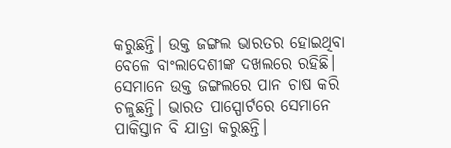କରୁଛନ୍ତି। ଉକ୍ତ ଜଙ୍ଗଲ ଭାରତର ହୋଇଥିବା ବେଳେ ବାଂଲାଦେଶୀଙ୍କ ଦଖଲରେ ରହିଛି। ସେମାନେ ଉକ୍ତ ଜଙ୍ଗଲରେ ପାନ ଚାଷ କରି ଚଳୁଛନ୍ତି। ଭାରତ ପାସ୍ପୋର୍ଟରେ ସେମାନେ ପାକିସ୍ତାନ ବି ଯାତ୍ରା କରୁଛନ୍ତି।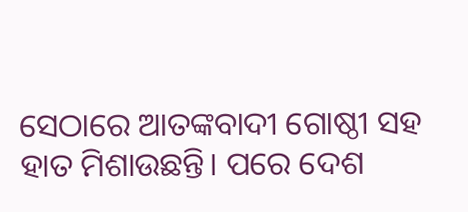ସେଠାରେ ଆତଙ୍କବାଦୀ ଗୋଷ୍ଠୀ ସହ ହାତ ମିଶାଉଛନ୍ତି। ପରେ ଦେଶ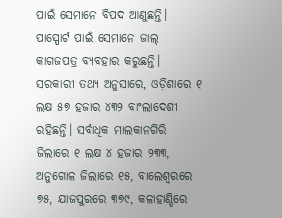ପାଇଁ ସେମାନେ ବିପଦ ଆଣୁଛନ୍ତି। ପାସ୍ପୋର୍ଟ ପାଇଁ ସେମାନେ ଜାଲ୍ କାଗଜପତ୍ର ବ୍ୟବହାର କରୁଛନ୍ତି। ସରକାରୀ ତଥ୍ୟ ଅନୁସାରେ, ଓଡ଼ିଶାରେ ୧ ଲକ୍ଷ ୫୭ ହଜାର ୪୩୨ ବାଂଲାଦେଶୀ ରହିଛନ୍ତି। ସର୍ବାଧିକ ମାଲକାନଗିରି ଜିଲାରେ ୧ ଲକ୍ଷ ୪ ହଜାର ୨୩୩, ଅନୁଗୋଳ ଜିଲାରେ ୧୫, ବାଲେଶ୍ୱରରେ ୭୫, ଯାଜପୁରରେ ୩୭୯, କଳାହାଣ୍ଡିରେ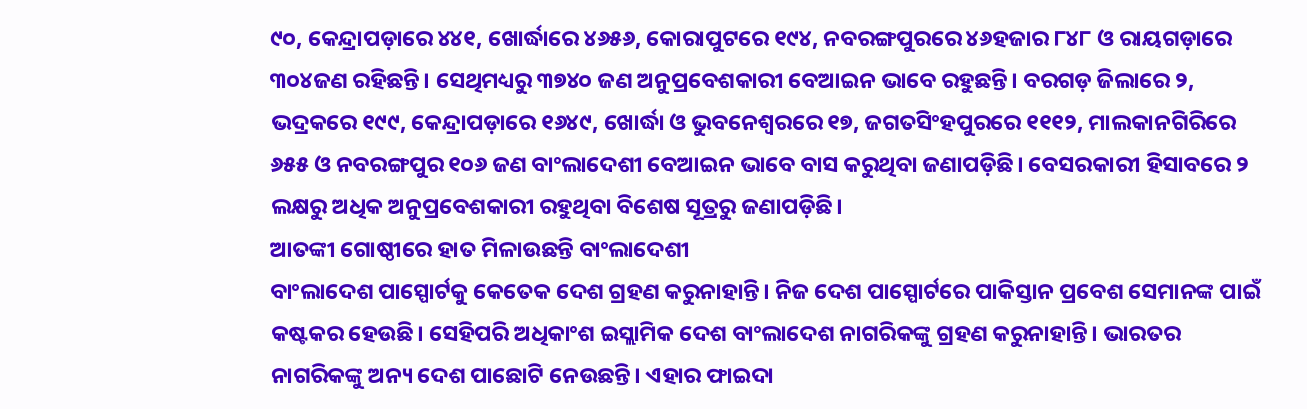୯୦, କେନ୍ଦ୍ରାପଡ଼ାରେ ୪୪୧, ଖୋର୍ଦ୍ଧାରେ ୪୬୫୬, କୋରାପୁଟରେ ୧୯୪, ନବରଙ୍ଗପୁରରେ ୪୬ହଜାର ୮୪୮ ଓ ରାୟଗଡ଼ାରେ ୩୦୪ଜଣ ରହିଛନ୍ତି। ସେଥିମଧ୍ୟରୁ ୩୭୪୦ ଜଣ ଅନୁପ୍ରବେଶକାରୀ ବେଆଇନ ଭାବେ ରହୁଛନ୍ତି। ବରଗଡ଼ ଜିଲାରେ ୨, ଭଦ୍ରକରେ ୧୯୯, କେନ୍ଦ୍ରାପଡ଼ାରେ ୧୬୪୯, ଖୋର୍ଦ୍ଧା ଓ ଭୁବନେଶ୍ୱରରେ ୧୭, ଜଗତସିଂହପୁରରେ ୧୧୧୨, ମାଲକାନଗିରିରେ ୬୫୫ ଓ ନବରଙ୍ଗପୁର ୧୦୬ ଜଣ ବାଂଲାଦେଶୀ ବେଆଇନ ଭାବେ ବାସ କରୁଥିବା ଜଣାପଡ଼ିଛି। ବେସରକାରୀ ହିସାବରେ ୨ ଲକ୍ଷରୁ ଅଧିକ ଅନୁପ୍ରବେଶକାରୀ ରହୁଥିବା ବିଶେଷ ସୂତ୍ରରୁ ଜଣାପଡ଼ିଛି।
ଆତଙ୍କୀ ଗୋଷ୍ଠୀରେ ହାତ ମିଳାଉଛନ୍ତି ବାଂଲାଦେଶୀ
ବାଂଲାଦେଶ ପାସ୍ପୋର୍ଟକୁ କେତେକ ଦେଶ ଗ୍ରହଣ କରୁନାହାନ୍ତି। ନିଜ ଦେଶ ପାସ୍ପୋର୍ଟରେ ପାକିସ୍ତାନ ପ୍ରବେଶ ସେମାନଙ୍କ ପାଇଁ କଷ୍ଟକର ହେଉଛି। ସେହିପରି ଅଧିକାଂଶ ଇସ୍ଲାମିକ ଦେଶ ବାଂଲାଦେଶ ନାଗରିକଙ୍କୁ ଗ୍ରହଣ କରୁନାହାନ୍ତି। ଭାରତର ନାଗରିକଙ୍କୁ ଅନ୍ୟ ଦେଶ ପାଛୋଟି ନେଉଛନ୍ତି। ଏହାର ଫାଇଦା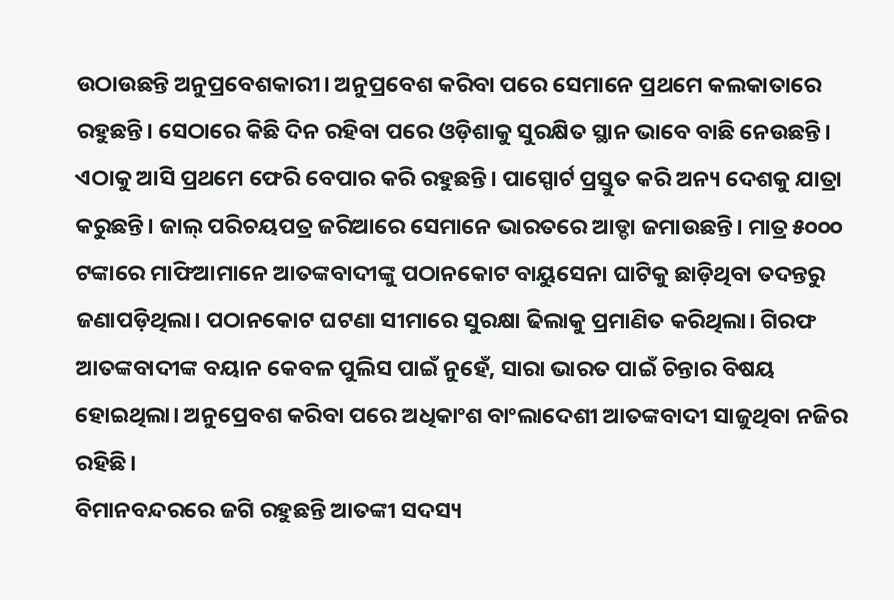ଉଠାଉଛନ୍ତି ଅନୁପ୍ରବେଶକାରୀ। ଅନୁପ୍ରବେଶ କରିବା ପରେ ସେମାନେ ପ୍ରଥମେ କଲକାତାରେ ରହୁଛନ୍ତି। ସେଠାରେ କିଛି ଦିନ ରହିବା ପରେ ଓଡ଼ିଶାକୁ ସୁରକ୍ଷିତ ସ୍ଥାନ ଭାବେ ବାଛି ନେଉଛନ୍ତି। ଏଠାକୁ ଆସି ପ୍ରଥମେ ଫେରି ବେପାର କରି ରହୁଛନ୍ତି। ପାସ୍ପୋର୍ଟ ପ୍ରସ୍ତୁତ କରି ଅନ୍ୟ ଦେଶକୁ ଯାତ୍ରା କରୁଛନ୍ତି। ଜାଲ୍ ପରିଚୟପତ୍ର ଜରିଆରେ ସେମାନେ ଭାରତରେ ଆଡ୍ଡା ଜମାଉଛନ୍ତି। ମାତ୍ର ୫୦୦୦ ଟଙ୍କାରେ ମାଫିଆମାନେ ଆତଙ୍କବାଦୀଙ୍କୁ ପଠାନକୋଟ ବାୟୁସେନା ଘାଟିକୁ ଛାଡ଼ିଥିବା ତଦନ୍ତରୁ ଜଣାପଡ଼ିଥିଲା। ପଠାନକୋଟ ଘଟଣା ସୀମାରେ ସୁରକ୍ଷା ଢିଲାକୁ ପ୍ରମାଣିତ କରିଥିଲା। ଗିରଫ ଆତଙ୍କବାଦୀଙ୍କ ବୟାନ କେବଳ ପୁଲିସ ପାଇଁ ନୁହେଁ, ସାରା ଭାରତ ପାଇଁ ଚିନ୍ତାର ବିଷୟ ହୋଇଥିଲା। ଅନୁପ୍ରେବଶ କରିବା ପରେ ଅଧିକାଂଶ ବାଂଲାଦେଶୀ ଆତଙ୍କବାଦୀ ସାଜୁଥିବା ନଜିର ରହିଛି।
ବିମାନବନ୍ଦରରେ ଜଗି ରହୁଛନ୍ତି ଆତଙ୍କୀ ସଦସ୍ୟ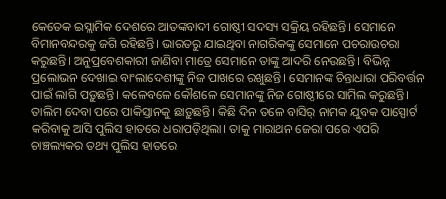କେତେକ ଇସ୍ଲାମିକ ଦେଶରେ ଆତଙ୍କବାଦୀ ଗୋଷ୍ଠୀ ସଦସ୍ୟ ସକ୍ରିୟ ରହିଛନ୍ତି। ସେମାନେ ବିମାନବନ୍ଦରକୁ ଜଗି ରହିଛନ୍ତି। ଭାରତରୁ ଯାଇଥିବା ନାଗରିକଙ୍କୁ ସେମାନେ ପଚରାଉଚରା କରୁଛନ୍ତି। ଅନୁପ୍ରବେଶକାରୀ ଜାଣିବା ମାତ୍ରେ ସେମାନେ ତାଙ୍କୁ ଆଦରି ନେଉଛନ୍ତି। ବିଭିନ୍ନ ପ୍ରଲୋଭନ ଦେଖାଇ ବାଂଲାଦେଶୀଙ୍କୁ ନିଜ ପାଖରେ ରଖୁଛନ୍ତି। ସେମାନଙ୍କ ଚିନ୍ତାଧାରା ପରିବର୍ତ୍ତନ ପାଇଁ ଲାଗି ପଡ଼ୁଛନ୍ତି। କଳେବଳେ କୌଶଳେ ସେମାନଙ୍କୁ ନିଜ ଗୋଷ୍ଠୀରେ ସାମିଲ କରୁଛନ୍ତି। ତାଲିମ ଦେବା ପରେ ପାକିସ୍ତାନକୁ ଛାଡ଼ୁଛନ୍ତି। କିଛି ଦିନ ତଳେ ବାସିର୍ ନାମକ ଯୁବକ ପାସ୍ପୋର୍ଟ କରିବାକୁ ଆସି ପୁଲିସ ହାତରେ ଧରାପଡ଼ିଥିଲା। ତାକୁ ମାରାଥନ ଜେରା ପରେ ଏପରି ଚାଞ୍ଚଲ୍ୟକର ତଥ୍ୟ ପୁଲିସ ହାତରେ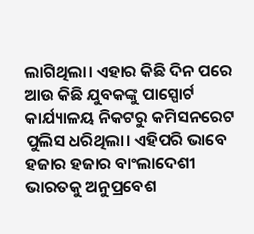ଲାଗିଥିଲା। ଏହାର କିଛି ଦିନ ପରେ ଆଉ କିଛି ଯୁବକଙ୍କୁ ପାସ୍ପୋର୍ଟ କାର୍ଯ୍ୟାଳୟ ନିକଟରୁ କମିସନରେଟ ପୁଲିସ ଧରିଥିଲା। ଏହିପରି ଭାବେ ହଜାର ହଜାର ବାଂଲାଦେଶୀ ଭାରତକୁ ଅନୁପ୍ରବେଶ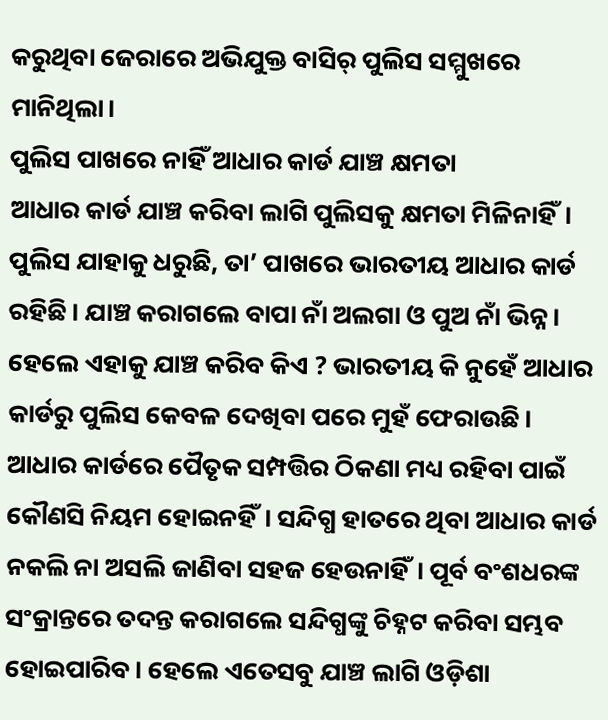କରୁଥିବା ଜେରାରେ ଅଭିଯୁକ୍ତ ବାସିର୍ ପୁଲିସ ସମ୍ମୁଖରେ ମାନିଥିଲା।
ପୁଲିସ ପାଖରେ ନାହିଁ ଆଧାର କାର୍ଡ ଯାଞ୍ଚ କ୍ଷମତା
ଆଧାର କାର୍ଡ ଯାଞ୍ଚ କରିବା ଲାଗି ପୁଲିସକୁ କ୍ଷମତା ମିଳିନାହିଁ। ପୁଲିସ ଯାହାକୁ ଧରୁଛି, ତା’ ପାଖରେ ଭାରତୀୟ ଆଧାର କାର୍ଡ ରହିଛି। ଯାଞ୍ଚ କରାଗଲେ ବାପା ନାଁ ଅଲଗା ଓ ପୁଅ ନାଁ ଭିନ୍ନ। ହେଲେ ଏହାକୁ ଯାଞ୍ଚ କରିବ କିଏ ? ଭାରତୀୟ କି ନୁହେଁ ଆଧାର କାର୍ଡରୁ ପୁଲିସ କେବଳ ଦେଖିବା ପରେ ମୁହଁ ଫେରାଉଛି। ଆଧାର କାର୍ଡରେ ପୈତୃକ ସମ୍ପତ୍ତିର ଠିକଣା ମଧ୍ୟ ରହିବା ପାଇଁ କୌଣସି ନିୟମ ହୋଇନହିଁ। ସନ୍ଦିଗ୍ଧ ହାତରେ ଥିବା ଆଧାର କାର୍ଡ ନକଲି ନା ଅସଲି ଜାଣିବା ସହଜ ହେଉନାହିଁ। ପୂର୍ବ ବଂଶଧରଙ୍କ ସଂକ୍ରାନ୍ତରେ ତଦନ୍ତ କରାଗଲେ ସନ୍ଦିଗ୍ଧଙ୍କୁ ଚିହ୍ନଟ କରିବା ସମ୍ଭବ ହୋଇପାରିବ। ହେଲେ ଏତେସବୁ ଯାଞ୍ଚ ଲାଗି ଓଡ଼ିଶା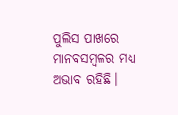ପୁଲିସ ପାଖରେ ମାନବସମ୍ବଳର ମଧ୍ୟ ଅଭାବ ରହିଛି।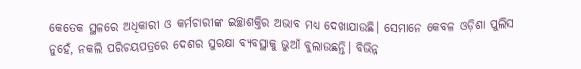କେତେକ ସ୍ଥଳରେ ଅଧିକାରୀ ଓ କର୍ମଚାରୀଙ୍କ ଇଚ୍ଛାଶକ୍ତିର ଅଭାବ ମଧ୍ୟ ଦେଖାଯାଉଛି। ସେମାନେ କେବଳ ଓଡ଼ିଶା ପୁଲିସ ନୁହେଁ, ନକଲି ପରିଚୟପତ୍ରରେ ଦେଶର ସୁରକ୍ଷା ବ୍ୟବସ୍ଥାକୁ ଭୁଆଁ ବୁଲାଉଛନ୍ତି। ବିଭିନ୍ନ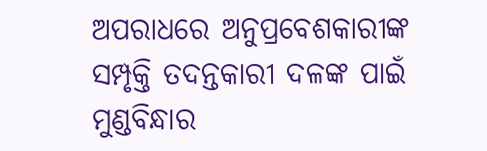ଅପରାଧରେ ଅନୁପ୍ରବେଶକାରୀଙ୍କ ସମ୍ପୃକ୍ତି ତଦନ୍ତକାରୀ ଦଳଙ୍କ ପାଇଁ ମୁଣ୍ଡବିନ୍ଧାର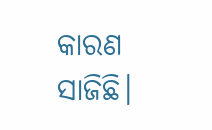କାରଣ ସାଜିଛି।